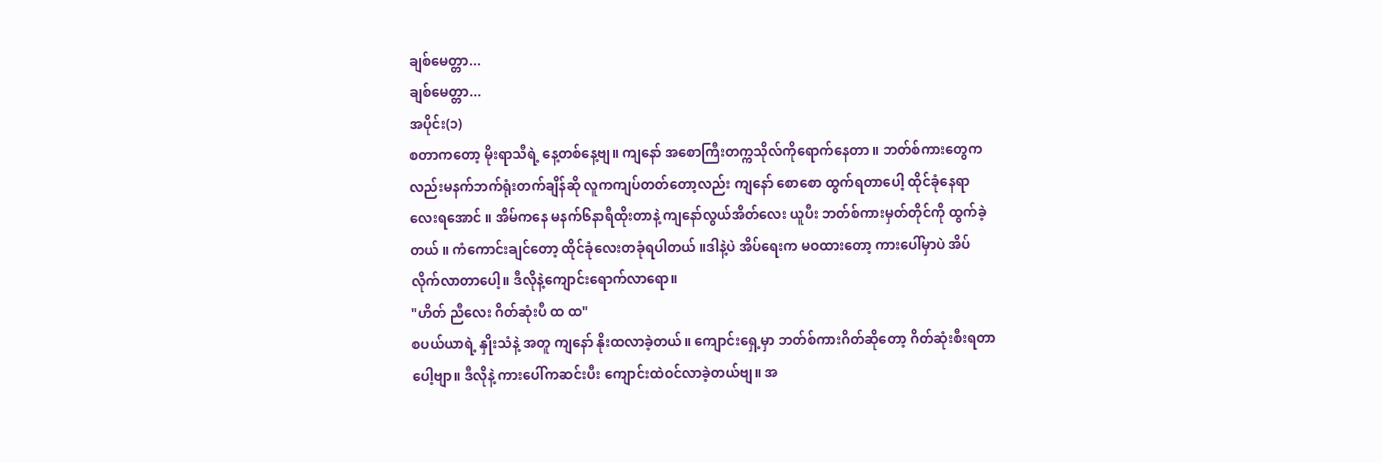ချစ်မေတ္တာ...
ချစ်မေတ္တာ...
အပိုင်း(၁)
စတာကတော့ မိုးရာသီရဲ့ နေ့တစ်နေ့ဗျ။ ကျနော် အစောကြီးတက္ကသိုလ်ကိုရောက်နေတာ ။ ဘတ်စ်ကားတွေကလည်းမနက်ဘက်ရုံးတက်ချိန်ဆို လူကကျပ်တတ်တော့လည်း ကျနော် စောစော ထွက်ရတာပေါ့ ထိုင်ခုံနေရာလေးရအောင် ။ အိမ်ကနေ မနက်၆နာရီထိုးတာနဲ့ ကျနော်လွယ်အိတ်လေး ယူပီး ဘတ်စ်ကားမှတ်တိုင်ကို ထွက်ခဲ့တယ် ။ ကံကောင်းချင်တော့ ထိုင်ခုံလေးတခုံရပါတယ် ။ဒါနဲ့ပဲ အိပ်ရေးက မဝထားတော့ ကားပေါ်မှာပဲ အိပ်လိုက်လာတာပေါ့။ ဒီလိုနဲ့ကျောင်းရောက်လာရော။
"ဟိတ် ညီလေး ဂိတ်ဆုံးပီ ထ ထ"
စပယ်ယာရဲ့ နှိုးသံနဲ့ အတူ ကျနော် နိုးထလာခဲ့တယ်။ ကျောင်းရှေ့မှာ ဘတ်စ်ကားဂိတ်ဆိုတော့ ဂိတ်ဆုံးစီးရတာပေါ့ဗျာ။ ဒီလိုနဲ့ ကားပေါ်ကဆင်းပီး ကျောင်းထဲဝင်လာခဲ့တယ်ဗျ။ အ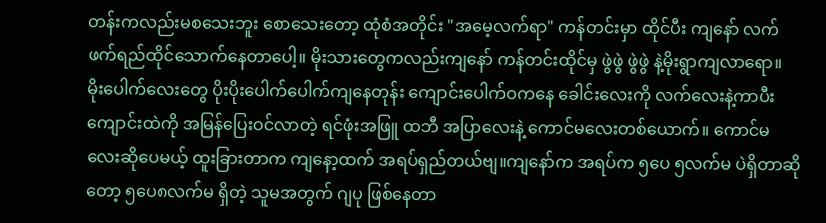တန်းကလည်းမစသေးဘူး စောသေးတော့ ထုံစံအတိုင်း "အမေ့လက်ရာ" ကန်တင်းမှာ ထိုင်ပီး ကျနော် လက်ဖက်ရည်ထိုင်သောက်နေတာပေါ့။ မိုးသားတွေကလည်းကျနော် ကန်တင်းထိုင်မှ ဖွဲဖွဲ ဖွဲဖွဲ နဲ့မိုးရွာကျလာရော။ မိုးပေါက်လေးတွေ ပိုးပိုးပေါက်ပေါက်ကျနေတုန်း ကျောင်းပေါက်ဝကနေ ခေါင်းလေးကို လက်လေးနဲ့ကာပီး ကျောင်းထဲကို အမြန်ပြေးဝင်လာတဲ့ ရင်ဖုံးအဖြူ ထဘီ အပြာလေးနဲ့ ကောင်မလေးတစ်ယောက်။ ကောင်မလေးဆိုပေမယ့် ထူးခြားတာက ကျနော့ထက် အရပ်ရှည်တယ်ဗျ။ကျနော်က အရပ်က ၅ပေ ၅လက်မ ပဲရှိတာဆိုတော့ ၅ပေ၈လက်မ ရှိတဲ့ သူမအတွက် ဂျပု ဖြစ်နေတာ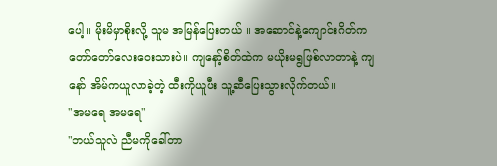ပေါ့။ မိုးမိမှာစိုးလို့ သူမ အမြန်ပြေးတယ် ။ အဆောင်နဲ့ကျောင်းဂိတ်က တော်တော်လေးဝေးသားပဲ။ ကျနော့်စိတ်ထဲက မယိုးမရွဖြစ်လာတာနဲ့ ကျနော် အိမ်ကယူလာခဲ့တဲ့ ထီးကိုယူပီး သူ့ဆီပြေးသွားလိုက်တယ်။
"အမရေ အမရေ"
"ဘယ်သူလဲ ညီမကိုခေါ်တာ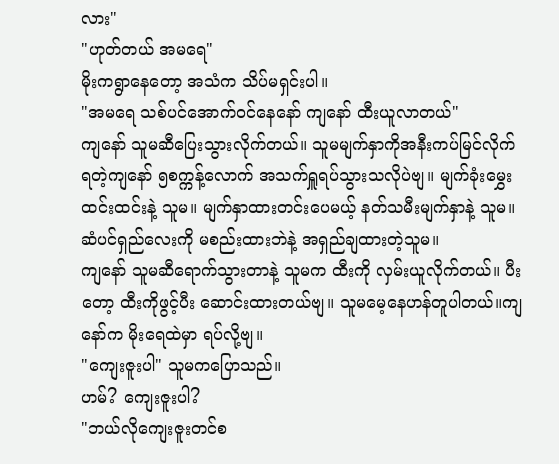လား"
"ဟုတ်တယ် အမရေ"
မိုးကရွာနေတော့ အသံက သိပ်မရှင်းပါ။
"အမရေ သစ်ပင်အောက်ဝင်နေနော် ကျနော် ထီးယူလာတယ်"
ကျနော် သူမဆီပြေးသွားလိုက်တယ်။ သူမမျက်နှာကိုအနီးကပ်မြင်လိုက်ရတဲ့ကျနော် ၅စက္ကန့်လောက် အသက်ရှူရပ်သွားသလိုပဲဗျ။ မျက်ခုံးမွှေးထင်းထင်းနဲ့ သူမ။ မျက်နှာထားတင်းပေမယ့် နတ်သမီးမျက်နှာနဲ့ သူမ။ ဆံပင်ရှည်လေးကို မစည်းထားဘဲနဲ့ အရှည်ချထားတဲ့သူမ။
ကျနော် သူမဆီရောက်သွားတာနဲ့ သူမက ထီးကို လှမ်းယူလိုက်တယ်။ ပီးတော့ ထီးကိုဖွင့်ပီး ဆောင်းထားတယ်ဗျ။ သူမမေ့နေဟန်တူပါတယ်။ကျနော်က မိုးရေထဲမှာ ရပ်လို့ဗျ။
"ကျေးဇူးပါ" သူမကပြောသည်။
ဟမ်? ကျေးဇူးပါ?
"ဘယ်လိုကျေးဇူးတင်စ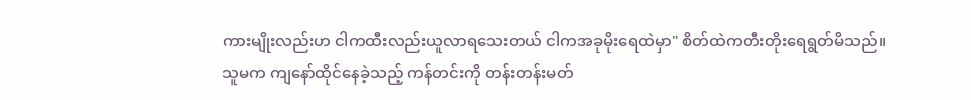ကားမျိုးလည်းဟ ငါကထီးလည်းယူလာရသေးတယ် ငါကအခုမိုးရေထဲမှာ" စိတ်ထဲကတီးတိုးရေရွတ်မိသည်။
သူမက ကျနော်ထိုင်နေခဲ့သည့် ကန်တင်းကို တန်းတန်းမတ်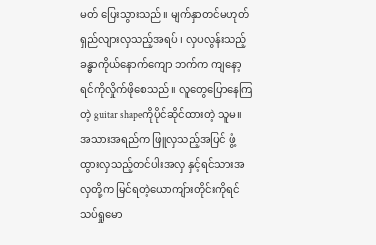မတ် ပြေးသွားသည်။ မျက်နှာတင်မဟုတ် ရှည်လျားလှသည့်အရပ် ၊ လှပလွန်းသည့် ခန္ဓာကိုယ်နောက်ကျော ဘက်က ကျနော့ရင်ကိုလှိုက်ဖိုစေသည်။ လူတွေပြောနေကြတဲ့ guitar shapeကိုပိုင်ဆိုင်ထားတဲ့ သူမ။ အသားအရည်က ဖြူလှသည့်အပြင် ဖွံ့ထွားလှသည့်တင်ပါးအလှ နှင့်ရင်သားအလှတို့က မြင်ရတဲ့ယောကျ်ားတိုင်းကိုရင်သပ်ရှုမော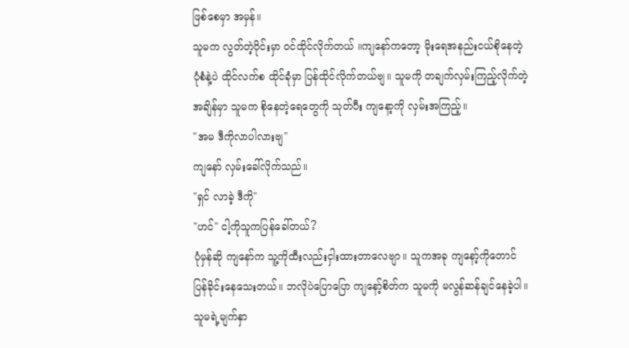ဖြစ်စေမှာ အမှန်။
သူမက လွတ်တဲ့ဝိုင်းမှာ ဝင်ထိုင်လိုက်တယ် ။ကျနော်ကတော့ မိုးရေအနည်းငယ်စိုနေတဲ့ ပုံစံနဲ့ပဲ ထိုင်လက်စ ထိုင်ခုံမှာ ပြန်ထိုင်လိုက်တယ်ဗျ။ သူမကို တချက်လှမ်းကြည့်လိုက်တဲ့အချိန်မှာ သူမက စိုနေတဲ့ရေတွေကို သုတ်ပီး ကျနော့ကို လှမ်းအကြည့်။
"အမ ဒီကိုလာပါလားဗျ"
ကျနော် လှမ်းခေါ်လိုက်သည်။
"ရှင် လာခဲ့ ဒီကို"
"ဟင်" ငါ့ကိုသူကပြန်ခေါ်တယ်?
ပုံမှန်ဆို ကျနော်က သူ့ကိုထီးလည်းငှါးထားတာလေဗျာ။ သူကအခု ကျနော့်ကိုတောင်ပြန်ခိုင်းနေသေးတယ်။ ဘလိုပဲပြောပြော ကျနော့်စိတ်က သူမကို မလွန်ဆန်ချင်နေခဲ့ပါ။ သူမရဲ့မျက်နှာ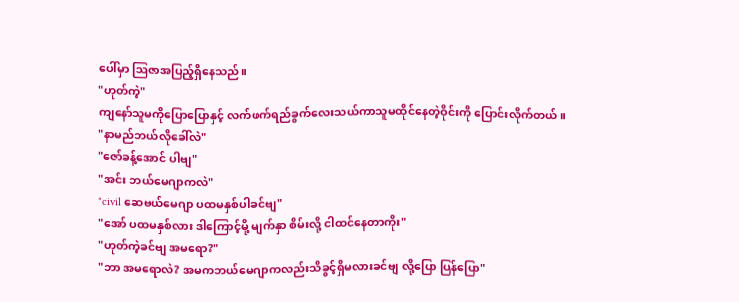ပေါ်မှာ ဩဇာအပြည့်ရှိနေသည်။
"ဟုတ်ကဲ့"
ကျနော်သူမကိုပြောပြောနှင့် လက်ဖက်ရည်ခွက်လေးသယ်ကာသူမထိုင်နေတဲ့ဝိုင်းကို ပြောင်းလိုက်တယ်။
"နာမည်ဘယ်လိုခေါ်လဲ"
"ဇော်ခန့်အောင် ပါဗျ"
"အင်း ဘယ်မေဂျာကလဲ"
"civil ဆေဗယ်မေဂျာ ပထမနှစ်ပါခင်ဗျ"
"အော် ပထမနှစ်လား ဒါကြောင့်မို့ မျက်နှာ စိမ်းလို့ ငါထင်နေတာကိုး"
"ဟုတ်ကဲ့ခင်ဗျ အမရော?"
"ဘာ အမရောလဲ? အမကဘယ်မေဂျာကလည်းသိခွင့်ရှိမလားခင်ဗျ လို့ပြော ပြန်ပြော"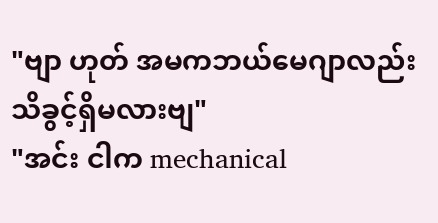"ဗျာ ဟုတ် အမကဘယ်မေဂျာလည်း သိခွင့်ရှိမလားဗျ"
"အင်း ငါက mechanical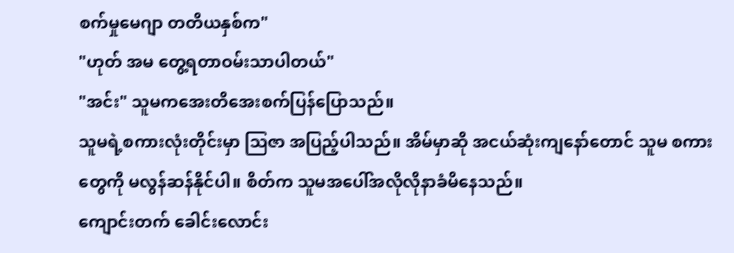စက်မှုမေဂျာ တတိယနှစ်က"
"ဟုတ် အမ တွေ့ရတာဝမ်းသာပါတယ်"
"အင်း" သူမကအေးတိအေးစက်ပြန်ပြောသည်။
သူမရဲ့စကားလုံးတိုင်းမှာ ဩဇာ အပြည့်ပါသည်။ အိမ်မှာဆို အငယ်ဆုံးကျနော်တောင် သူမ စကားတွေကို မလွန်ဆန်နိုင်ပါ။ စိတ်က သူမအပေါ်အလိုလိုနာခံမိနေသည်။
ကျောင်းတက် ခေါင်းလောင်း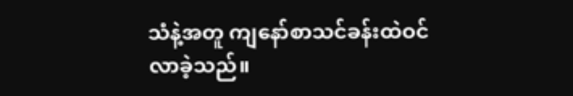သံနဲ့အတူ ကျနော်စာသင်ခန်းထဲဝင်လာခဲ့သည်။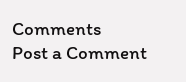Comments
Post a Comment